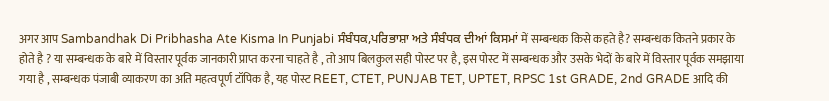अगर आप Sambandhak Di Pribhasha Ate Kisma In Punjabi ਸੰਬੰਧਕ,ਪਰਿਭਾਸ਼ਾ ਅਤੇ ਸੰਬੰਧਕ ਦੀਆਂ ਕਿਸਮਾਂ में सम्बन्धक किसे कहते है? सम्बन्धक कितने प्रकार के होते है ? या सम्बन्धक के बारे में विस्तार पूर्वक जानकारी प्राप्त करना चाहते है , तो आप बिलकुल सही पोस्ट पर है, इस पोस्ट में सम्बन्धक और उसके भेदों के बारे में विस्तार पूर्वक समझाया गया है , सम्बन्धक पंजाबी व्याकरण का अति महत्वपूर्ण टॉपिक है, यह पोस्ट REET, CTET, PUNJAB TET, UPTET, RPSC 1st GRADE, 2nd GRADE आदि की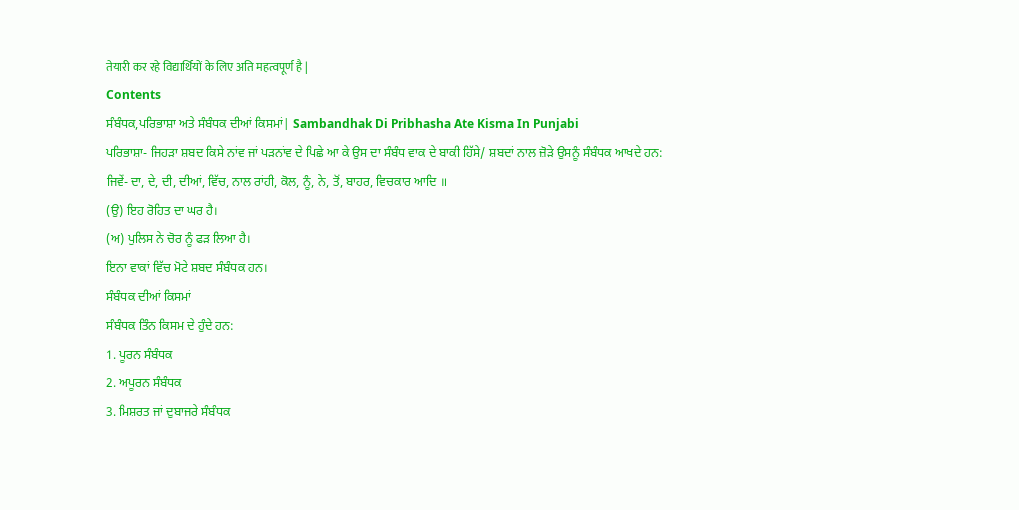तेयारी कर रहे विद्यार्थियों के लिए अति महत्वपूर्ण है |
Contents
ਸੰਬੰਧਕ,ਪਰਿਭਾਸ਼ਾ ਅਤੇ ਸੰਬੰਧਕ ਦੀਆਂ ਕਿਸਮਾਂ| Sambandhak Di Pribhasha Ate Kisma In Punjabi
ਪਰਿਭਾਸ਼ਾ- ਜਿਹੜਾ ਸ਼ਬਦ ਕਿਸੇ ਨਾਂਵ ਜਾਂ ਪੜਨਾਂਵ ਦੇ ਪਿਛੇ ਆ ਕੇ ਉਸ ਦਾ ਸੰਬੰਧ ਵਾਕ ਦੇ ਬਾਕੀ ਹਿੱਸੇ/ ਸ਼ਬਦਾਂ ਨਾਲ ਜ਼ੋੜੇ ਉਸਨੂੰ ਸੰਬੰਧਕ ਆਖਦੇ ਹਨ:
ਜਿਵੇਂ- ਦਾ, ਦੇ, ਦੀ, ਦੀਆਂ, ਵਿੱਚ, ਨਾਲ ਰਾਂਹੀ, ਕੋਲ, ਨੂੰ, ਨੇ, ਤੋਂ, ਬਾਹਰ, ਵਿਚਕਾਰ ਆਦਿ ॥
(ਉ) ਇਹ ਰੋਹਿਤ ਦਾ ਘਰ ਹੈ।
(ਅ) ਪੁਲਿਸ ਨੇ ਚੋਰ ਨੂੰ ਫੜ ਲਿਆ ਹੈ।
ਇਨਾ ਵਾਕਾਂ ਵਿੱਚ ਮੋਟੇ ਸ਼ਬਦ ਸੰਬੰਧਕ ਹਨ।
ਸੰਬੰਧਕ ਦੀਆਂ ਕਿਸਮਾਂ
ਸੰਬੰਧਕ ਤਿੰਨ ਕਿਸਮ ਦੇ ਹੁੰਦੇ ਹਨ:
1. ਪੂਰਨ ਸੰਬੰਧਕ
2. ਅਪੂਰਨ ਸੰਬੰਧਕ
3. ਮਿਸ਼ਰਤ ਜਾਂ ਦੁਬਾਜਰੇ ਸੰਬੰਧਕ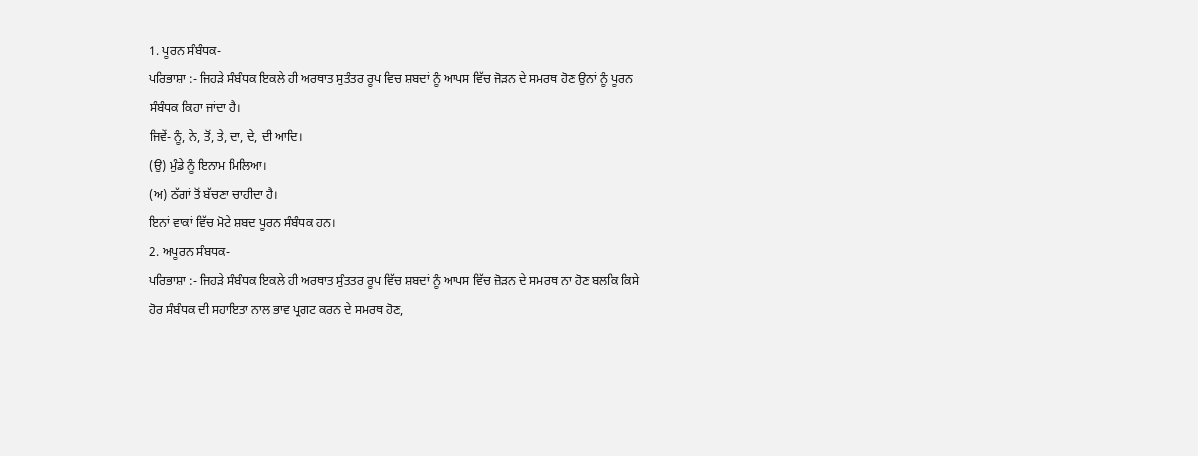1. ਪੂਰਨ ਸੰਬੰਧਕ-
ਪਰਿਭਾਸ਼ਾ :- ਜਿਹੜੇ ਸੰਬੰਧਕ ਇਕਲੇ ਹੀ ਅਰਥਾਤ ਸੁਤੰਤਰ ਰੂਪ ਵਿਚ ਸ਼ਬਦਾਂ ਨੂੰ ਆਪਸ ਵਿੱਚ ਜੋੜਨ ਦੇ ਸਮਰਥ ਹੋਣ ਉਨਾਂ ਨੂੰ ਪੂਰਨ ਸੰਬੰਧਕ ਕਿਹਾ ਜਾਂਦਾ ਹੈ।
ਜਿਵੇਂ- ਨੂੰ, ਨੇ, ਤੋਂ, ਤੇ, ਦਾ, ਦੇ, ਦੀ ਆਦਿ।
(ਉ) ਮੁੰਡੇ ਨੂੰ ਇਨਾਮ ਮਿਲਿਆ।
(ਅ) ਠੱਗਾਂ ਤੋਂ ਬੱਚਣਾ ਚਾਹੀਦਾ ਹੈ।
ਇਨਾਂ ਵਾਕਾਂ ਵਿੱਚ ਮੋਟੇ ਸ਼ਬਦ ਪੂਰਨ ਸੰਬੰਧਕ ਹਨ।
2. ਅਪੂਰਨ ਸੰਬਧਕ-
ਪਰਿਭਾਸ਼ਾ :- ਜਿਹੜੇ ਸੰਬੰਧਕ ਇਕਲੇ ਹੀ ਅਰਥਾਤ ਸੁੰਤਤਰ ਰੂਪ ਵਿੱਚ ਸ਼ਬਦਾਂ ਨੂੰ ਆਪਸ ਵਿੱਚ ਜ਼ੋੜਨ ਦੇ ਸਮਰਥ ਨਾ ਹੋਣ ਬਲਕਿ ਕਿਸੇ ਹੋਰ ਸੰਬੰਧਕ ਦੀ ਸਹਾਇਤਾ ਨਾਲ ਭਾਵ ਪ੍ਰਗਟ ਕਰਨ ਦੇ ਸਮਰਥ ਹੋਣ,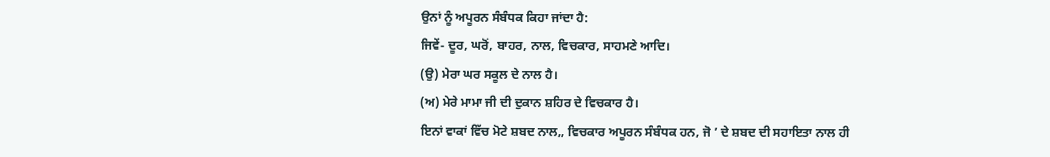ਉਨਾਂ ਨੂੰ ਅਪੂਰਨ ਸੰਬੰਧਕ ਕਿਹਾ ਜਾਂਦਾ ਹੈ:
ਜਿਵੇਂ- ਦੂਰ, ਘਰੋਂ, ਬਾਹਰ, ਨਾਲ, ਵਿਚਕਾਰ, ਸਾਹਮਣੇ ਆਦਿ।
(ਉ) ਮੇਰਾ ਘਰ ਸਕੂਲ ਦੇ ਨਾਲ ਹੈ।
(ਅ) ਮੇਰੇ ਮਾਮਾ ਜੀ ਦੀ ਦੁਕਾਨ ਸ਼ਹਿਰ ਦੇ ਵਿਚਕਾਰ ਹੈ।
ਇਨਾਂ ਵਾਕਾਂ ਵਿੱਚ ਮੋਟੇ ਸ਼ਬਦ ਨਾਲ,, ਵਿਚਕਾਰ ਅਪੂਰਨ ਸੰਬੰਧਕ ਹਨ, ਜੋ ’ ਦੇ ਸ਼ਬਦ ਦੀ ਸਹਾਇਤਾ ਨਾਲ ਹੀ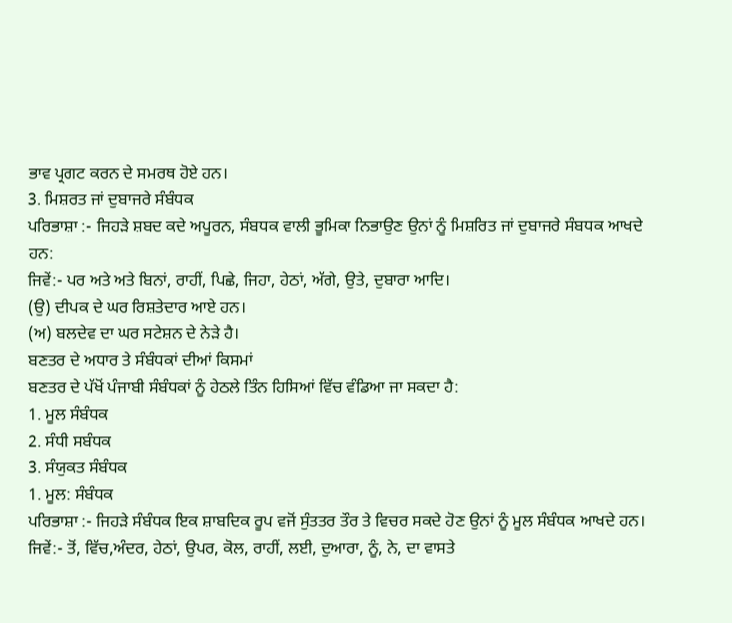ਭਾਵ ਪ੍ਰਗਟ ਕਰਨ ਦੇ ਸਮਰਥ ਹੋਏ ਹਨ।
3. ਮਿਸ਼ਰਤ ਜਾਂ ਦੁਬਾਜਰੇ ਸੰਬੰਧਕ
ਪਰਿਭਾਸ਼ਾ :- ਜਿਹੜੇ ਸ਼ਬਦ ਕਦੇ ਅਪੂਰਨ, ਸੰਬਧਕ ਵਾਲੀ ਭੂਮਿਕਾ ਨਿਭਾਉਣ ਉਨਾਂ ਨੂੰ ਮਿਸ਼ਰਿਤ ਜਾਂ ਦੁਬਾਜਰੇ ਸੰਬਧਕ ਆਖਦੇ ਹਨ:
ਜਿਵੇਂ:- ਪਰ ਅਤੇ ਅਤੇ ਬਿਨਾਂ, ਰਾਹੀਂ, ਪਿਛੇ, ਜਿਹਾ, ਹੇਠਾਂ, ਅੱਗੇ, ਉਤੇ, ਦੁਬਾਰਾ ਆਦਿ।
(ਉ) ਦੀਪਕ ਦੇ ਘਰ ਰਿਸ਼ਤੇਦਾਰ ਆਏ ਹਨ।
(ਅ) ਬਲਦੇਵ ਦਾ ਘਰ ਸਟੇਸ਼ਨ ਦੇ ਨੇੜੇ ਹੈ।
ਬਣਤਰ ਦੇ ਅਧਾਰ ਤੇ ਸੰਬੰਧਕਾਂ ਦੀਆਂ ਕਿਸਮਾਂ
ਬਣਤਰ ਦੇ ਪੱਖੋਂ ਪੰਜਾਬੀ ਸੰਬੰਧਕਾਂ ਨੂੰ ਹੇਠਲੇ ਤਿੰਨ ਹਿਸਿਆਂ ਵਿੱਚ ਵੰਡਿਆ ਜਾ ਸਕਦਾ ਹੈ:
1. ਮੂਲ ਸੰਬੰਧਕ
2. ਸੰਧੀ ਸਬੰਧਕ
3. ਸੰਯੁਕਤ ਸੰਬੰਧਕ
1. ਮੂਲ: ਸੰਬੰਧਕ
ਪਰਿਭਾਸ਼ਾ :- ਜਿਹੜੇ ਸੰਬੰਧਕ ਇਕ ਸ਼ਾਬਦਿਕ ਰੂਪ ਵਜੋਂ ਸੁੰਤਤਰ ਤੌਰ ਤੇ ਵਿਚਰ ਸਕਦੇ ਹੋਣ ਉਨਾਂ ਨੂੰ ਮੂਲ ਸੰਬੰਧਕ ਆਖਦੇ ਹਨ।
ਜਿਵੇਂ:- ਤੋਂ, ਵਿੱਚ,ਅੰਦਰ, ਹੇਠਾਂ, ਉਪਰ, ਕੋਲ, ਰਾਹੀਂ, ਲਈ, ਦੁਆਰਾ, ਨੂੰ, ਨੇ, ਦਾ ਵਾਸਤੇ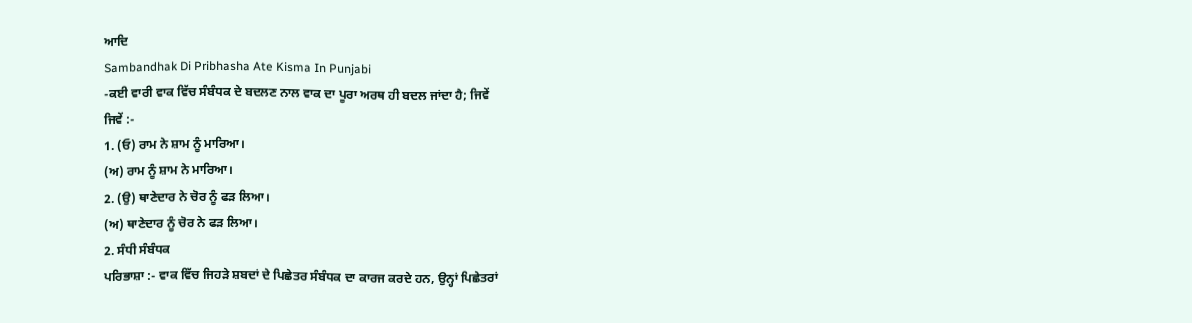ਆਦਿ
Sambandhak Di Pribhasha Ate Kisma In Punjabi
-ਕਈ ਵਾਰੀ ਵਾਕ ਵਿੱਚ ਸੰਬੰਧਕ ਦੇ ਬਦਲਣ ਨਾਲ ਵਾਕ ਦਾ ਪੂਰਾ ਅਰਥ ਹੀ ਬਦਲ ਜਾਂਦਾ ਹੈ; ਜਿਵੇਂ
ਜਿਵੇਂ :-
1. (ਓ) ਰਾਮ ਨੇ ਸ਼ਾਮ ਨੂੰ ਮਾਰਿਆ।
(ਅ) ਰਾਮ ਨੂੰ ਸ਼ਾਮ ਨੇ ਮਾਰਿਆ।
2. (ਉ) ਥਾਣੇਦਾਰ ਨੇ ਚੋਰ ਨੂੰ ਫੜ ਲਿਆ।
(ਅ) ਥਾਣੇਦਾਰ ਨੂੰ ਚੋਰ ਨੇ ਫੜ ਲਿਆ।
2. ਸੰਧੀ ਸੰਬੰਧਕ
ਪਰਿਭਾਸ਼ਾ :- ਵਾਕ ਵਿੱਚ ਜਿਹੜੇ ਸ਼ਬਦਾਂ ਦੇ ਪਿਛੇਤਰ ਸੰਬੰਧਕ ਦਾ ਕਾਰਜ ਕਰਦੇ ਹਨ, ਉਨ੍ਹਾਂ ਪਿਛੇਤਰਾਂ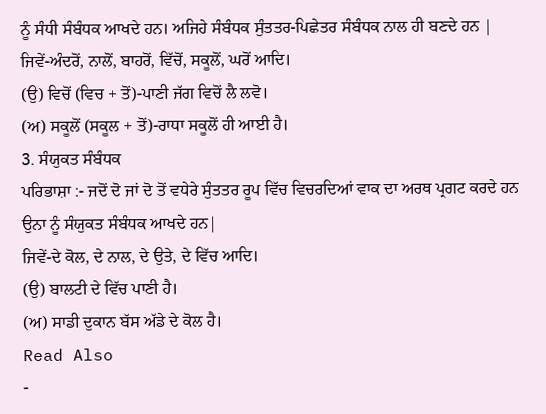ਨੂੰ ਸੰਧੀ ਸੰਬੰਧਕ ਆਖਦੇ ਹਨ। ਅਜਿਹੇ ਸੰਬੰਧਕ ਸੁੰਤਤਰ-ਪਿਛੇਤਰ ਸੰਬੰਧਕ ਨਾਲ ਹੀ ਬਣਦੇ ਹਨ |
ਜਿਵੇਂ-ਅੰਦਰੋਂ, ਨਾਲੋਂ, ਬਾਹਰੋਂ, ਵਿੱਚੋਂ, ਸਕੂਲੋਂ, ਘਰੋਂ ਆਦਿ।
(ਉ) ਵਿਚੋਂ (ਵਿਚ + ਤੋਂ)-ਪਾਣੀ ਜੱਗ ਵਿਚੋਂ ਲੈ ਲਵੋ।
(ਅ) ਸਕੂਲੋਂ (ਸਕੂਲ + ਤੋਂ)-ਰਾਧਾ ਸਕੂਲੋਂ ਹੀ ਆਈ ਹੈ।
3. ਸੰਯੁਕਤ ਸੰਬੰਧਕ
ਪਰਿਭਾਸ਼ਾ :- ਜਦੋਂ ਦੋ ਜਾਂ ਦੋ ਤੋਂ ਵਧੇਰੇ ਸੁੰਤਤਰ ਰੂਪ ਵਿੱਚ ਵਿਚਰਦਿਆਂ ਵਾਕ ਦਾ ਅਰਥ ਪ੍ਰਗਟ ਕਰਦੇ ਹਨ ਉਨਾ ਨੂੰ ਸੰਯੁਕਤ ਸੰਬੰਧਕ ਆਖਦੇ ਹਨ|
ਜਿਵੇਂ-ਦੇ ਕੋਲ, ਦੇ ਨਾਲ, ਦੇ ਉਤੇ, ਦੇ ਵਿੱਚ ਆਦਿ।
(ਉ) ਬਾਲਟੀ ਦੇ ਵਿੱਚ ਪਾਣੀ ਹੈ।
(ਅ) ਸਾਡੀ ਦੁਕਾਨ ਬੱਸ ਅੱਡੇ ਦੇ ਕੋਲ ਹੈ।
Read Also
-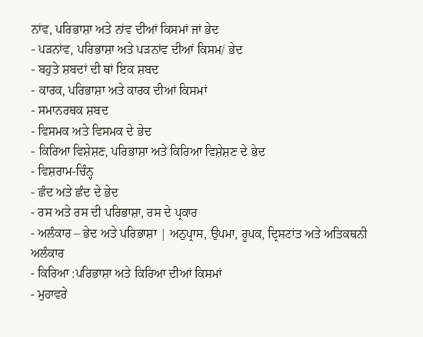ਨਾਂਵ, ਪਰਿਭਾਸ਼ਾ ਅਤੇ ਨਾਂਵ ਦੀਆਂ ਕਿਸਮਾਂ ਜਾਂ ਭੇਦ
- ਪੜਨਾਂਵ, ਪਰਿਭਾਸ਼ਾ ਅਤੇ ਪੜਨਾਂਵ ਦੀਆਂ ਕਿਸਮ/ ਭੇਦ
- ਬਹੁਤੇ ਸ਼ਬਦਾਂ ਦੀ ਥਾਂ ਇਕ ਸ਼ਬਦ
- ਕਾਰਕ, ਪਰਿਭਾਸ਼ਾ ਅਤੇ ਕਾਰਕ ਦੀਆਂ ਕਿਸਮਾਂ
- ਸਮਾਨਰਥਕ ਸ਼ਬਦ
- ਵਿਸਮਕ ਅਤੇ ਵਿਸਮਕ ਦੇ ਭੇਦ
- ਕਿਰਿਆ ਵਿਸ਼ੇਸ਼ਣ, ਪਰਿਭਾਸ਼ਾ ਅਤੇ ਕਿਰਿਆ ਵਿਸ਼ੇਸ਼ਣ ਦੇ ਭੇਦ
- ਵਿਸ਼ਰਾਮ-ਚਿੰਨ੍ਹ
- ਛੰਦ ਅਤੇ ਛੰਦ ਦੇ ਭੇਦ
- ਰਸ ਅਤੇ ਰਸ ਦੀ ਪਰਿਭਾਸ਼ਾ, ਰਸ ਦੇ ਪ੍ਰਕਾਰ
- ਅਲੰਕਾਰ – ਭੇਦ ਅਤੇ ਪਰਿਭਾਸ਼ਾ | ਅਨੁਪ੍ਰਾਸ, ਉਪਮਾ, ਰੂਪਕ, ਦ੍ਰਿਸਟਾਂਤ ਅਤੇ ਅਤਿਕਥਨੀ ਅਲੰਕਾਰ
- ਕਿਰਿਆ :ਪਰਿਭਾਸ਼ਾ ਅਤੇ ਕਿਰਿਆ ਦੀਆਂ ਕਿਸਮਾਂ
- ਮੁਹਾਵਰੇ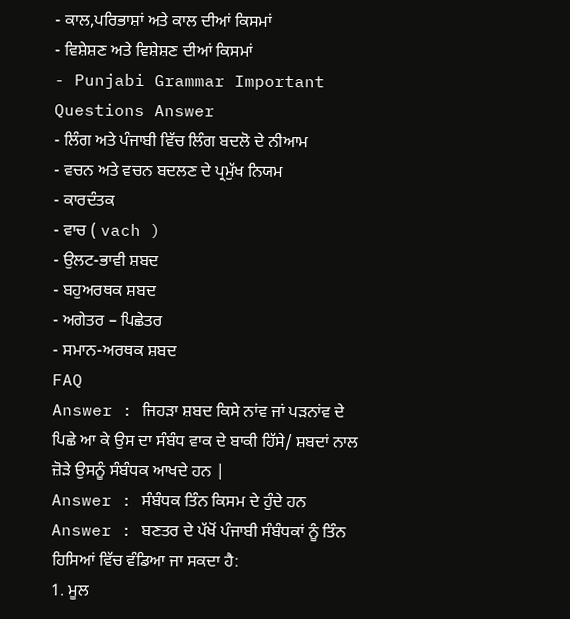- ਕਾਲ,ਪਰਿਭਾਸ਼ਾਂ ਅਤੇ ਕਾਲ ਦੀਆਂ ਕਿਸਮਾਂ
- ਵਿਸ਼ੇਸ਼ਣ ਅਤੇ ਵਿਸ਼ੇਸ਼ਣ ਦੀਆਂ ਕਿਸਮਾਂ
- Punjabi Grammar Important Questions Answer
- ਲਿੰਗ ਅਤੇ ਪੰਜਾਬੀ ਵਿੱਚ ਲਿੰਗ ਬਦਲੋ ਦੇ ਨੀਆਮ
- ਵਚਨ ਅਤੇ ਵਚਨ ਬਦਲਣ ਦੇ ਪ੍ਰਮੁੱਖ ਨਿਯਮ
- ਕਾਰਦੰਤਕ
- ਵਾਚ ( vach )
- ਉਲਟ-ਭਾਵੀ ਸ਼ਬਦ
- ਬਹੁਅਰਥਕ ਸ਼ਬਦ
- ਅਗੇਤਰ – ਪਿਛੇਤਰ
- ਸਮਾਨ-ਅਰਥਕ ਸ਼ਬਦ
FAQ
Answer : ਜਿਹੜਾ ਸ਼ਬਦ ਕਿਸੇ ਨਾਂਵ ਜਾਂ ਪੜਨਾਂਵ ਦੇ ਪਿਛੇ ਆ ਕੇ ਉਸ ਦਾ ਸੰਬੰਧ ਵਾਕ ਦੇ ਬਾਕੀ ਹਿੱਸੇ/ ਸ਼ਬਦਾਂ ਨਾਲ ਜ਼ੋੜੇ ਉਸਨੂੰ ਸੰਬੰਧਕ ਆਖਦੇ ਹਨ |
Answer : ਸੰਬੰਧਕ ਤਿੰਨ ਕਿਸਮ ਦੇ ਹੁੰਦੇ ਹਨ
Answer : ਬਣਤਰ ਦੇ ਪੱਖੋਂ ਪੰਜਾਬੀ ਸੰਬੰਧਕਾਂ ਨੂੰ ਤਿੰਨ ਹਿਸਿਆਂ ਵਿੱਚ ਵੰਡਿਆ ਜਾ ਸਕਦਾ ਹੈ:
1. ਮੂਲ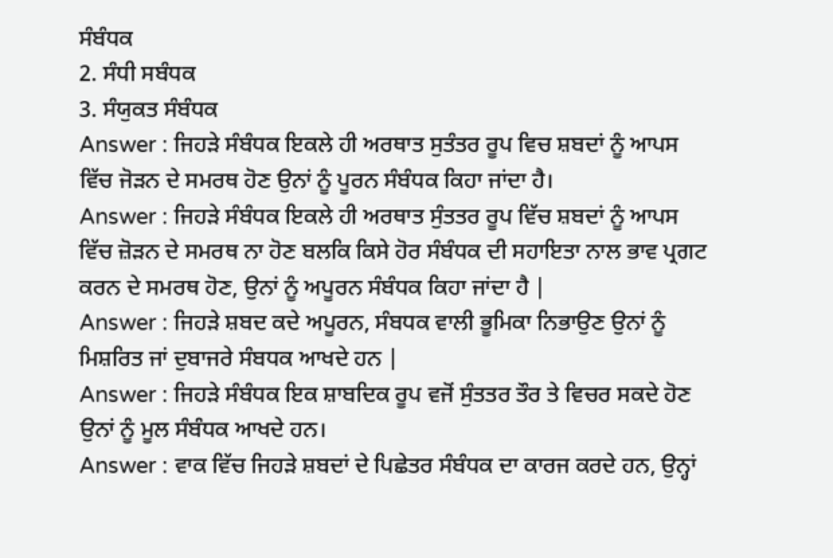ਸੰਬੰਧਕ
2. ਸੰਧੀ ਸਬੰਧਕ
3. ਸੰਯੁਕਤ ਸੰਬੰਧਕ
Answer : ਜਿਹੜੇ ਸੰਬੰਧਕ ਇਕਲੇ ਹੀ ਅਰਥਾਤ ਸੁਤੰਤਰ ਰੂਪ ਵਿਚ ਸ਼ਬਦਾਂ ਨੂੰ ਆਪਸ ਵਿੱਚ ਜੋੜਨ ਦੇ ਸਮਰਥ ਹੋਣ ਉਨਾਂ ਨੂੰ ਪੂਰਨ ਸੰਬੰਧਕ ਕਿਹਾ ਜਾਂਦਾ ਹੈ।
Answer : ਜਿਹੜੇ ਸੰਬੰਧਕ ਇਕਲੇ ਹੀ ਅਰਥਾਤ ਸੁੰਤਤਰ ਰੂਪ ਵਿੱਚ ਸ਼ਬਦਾਂ ਨੂੰ ਆਪਸ ਵਿੱਚ ਜ਼ੋੜਨ ਦੇ ਸਮਰਥ ਨਾ ਹੋਣ ਬਲਕਿ ਕਿਸੇ ਹੋਰ ਸੰਬੰਧਕ ਦੀ ਸਹਾਇਤਾ ਨਾਲ ਭਾਵ ਪ੍ਰਗਟ ਕਰਨ ਦੇ ਸਮਰਥ ਹੋਣ, ਉਨਾਂ ਨੂੰ ਅਪੂਰਨ ਸੰਬੰਧਕ ਕਿਹਾ ਜਾਂਦਾ ਹੈ |
Answer : ਜਿਹੜੇ ਸ਼ਬਦ ਕਦੇ ਅਪੂਰਨ, ਸੰਬਧਕ ਵਾਲੀ ਭੂਮਿਕਾ ਨਿਭਾਉਣ ਉਨਾਂ ਨੂੰ ਮਿਸ਼ਰਿਤ ਜਾਂ ਦੁਬਾਜਰੇ ਸੰਬਧਕ ਆਖਦੇ ਹਨ |
Answer : ਜਿਹੜੇ ਸੰਬੰਧਕ ਇਕ ਸ਼ਾਬਦਿਕ ਰੂਪ ਵਜੋਂ ਸੁੰਤਤਰ ਤੌਰ ਤੇ ਵਿਚਰ ਸਕਦੇ ਹੋਣ ਉਨਾਂ ਨੂੰ ਮੂਲ ਸੰਬੰਧਕ ਆਖਦੇ ਹਨ।
Answer : ਵਾਕ ਵਿੱਚ ਜਿਹੜੇ ਸ਼ਬਦਾਂ ਦੇ ਪਿਛੇਤਰ ਸੰਬੰਧਕ ਦਾ ਕਾਰਜ ਕਰਦੇ ਹਨ, ਉਨ੍ਹਾਂ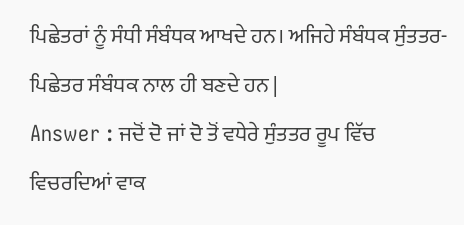ਪਿਛੇਤਰਾਂ ਨੂੰ ਸੰਧੀ ਸੰਬੰਧਕ ਆਖਦੇ ਹਨ। ਅਜਿਹੇ ਸੰਬੰਧਕ ਸੁੰਤਤਰ-ਪਿਛੇਤਰ ਸੰਬੰਧਕ ਨਾਲ ਹੀ ਬਣਦੇ ਹਨ |
Answer : ਜਦੋਂ ਦੋ ਜਾਂ ਦੋ ਤੋਂ ਵਧੇਰੇ ਸੁੰਤਤਰ ਰੂਪ ਵਿੱਚ ਵਿਚਰਦਿਆਂ ਵਾਕ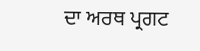ਦਾ ਅਰਥ ਪ੍ਰਗਟ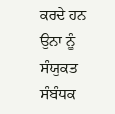ਕਰਦੇ ਹਨ ਉਨਾ ਨੂੰ ਸੰਯੁਕਤ ਸੰਬੰਧਕ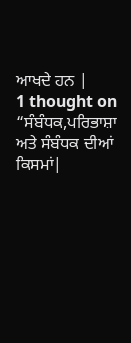ਆਖਦੇ ਹਨ |
1 thought on “ਸੰਬੰਧਕ,ਪਰਿਭਾਸ਼ਾ ਅਤੇ ਸੰਬੰਧਕ ਦੀਆਂ ਕਿਸਮਾਂ|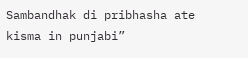Sambandhak di pribhasha ate kisma in punjabi”